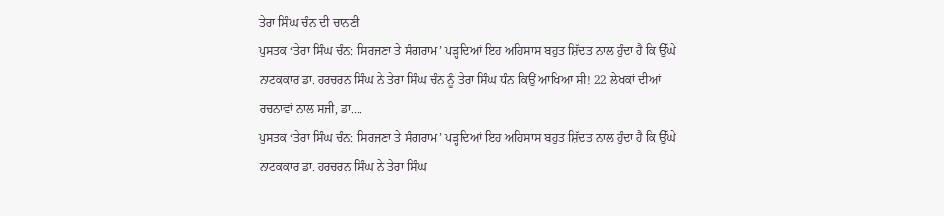ਤੇਰਾ ਸਿੰਘ ਚੰਨ ਦੀ ਚਾਨਣੀ
ਪੁਸਤਕ ‘ਤੇਰਾ ਸਿੰਘ ਚੰਨ: ਸਿਰਜਣਾ ਤੇ ਸੰਗਰਾਮ’ ਪੜ੍ਹਦਿਆਂ ਇਹ ਅਹਿਸਾਸ ਬਹੁਤ ਸ਼ਿੱਦਤ ਨਾਲ ਹੁੰਦਾ ਹੈ ਕਿ ਉੱਘੇ ਨਾਟਕਕਾਰ ਡਾ. ਹਰਚਰਨ ਸਿੰਘ ਨੇ ਤੇਰਾ ਸਿੰਘ ਚੰਨ ਨੂੰ ਤੇਰਾ ਸਿੰਘ ਧੰਨ ਕਿਉਂ ਆਖਿਆ ਸੀ! 22 ਲੇਖਕਾਂ ਦੀਆਂ ਰਚਨਾਵਾਂ ਨਾਲ ਸਜੀ, ਡਾ....
ਪੁਸਤਕ ‘ਤੇਰਾ ਸਿੰਘ ਚੰਨ: ਸਿਰਜਣਾ ਤੇ ਸੰਗਰਾਮ’ ਪੜ੍ਹਦਿਆਂ ਇਹ ਅਹਿਸਾਸ ਬਹੁਤ ਸ਼ਿੱਦਤ ਨਾਲ ਹੁੰਦਾ ਹੈ ਕਿ ਉੱਘੇ ਨਾਟਕਕਾਰ ਡਾ. ਹਰਚਰਨ ਸਿੰਘ ਨੇ ਤੇਰਾ ਸਿੰਘ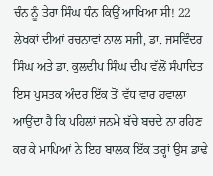ਚੰਨ ਨੂੰ ਤੇਰਾ ਸਿੰਘ ਧੰਨ ਕਿਉਂ ਆਖਿਆ ਸੀ! 22 ਲੇਖਕਾਂ ਦੀਆਂ ਰਚਨਾਵਾਂ ਨਾਲ ਸਜੀ, ਡਾ. ਜਸਵਿੰਦਰ ਸਿੰਘ ਅਤੇ ਡਾ. ਕੁਲਦੀਪ ਸਿੰਘ ਦੀਪ ਵੱਲੋਂ ਸੰਪਾਦਿਤ ਇਸ ਪੁਸਤਕ ਅੰਦਰ ਇੱਕ ਤੋਂ ਵੱਧ ਵਾਰ ਹਵਾਲਾ ਆਉਂਦਾ ਹੈ ਕਿ ਪਹਿਲਾਂ ਜਨਮੇ ਬੱਚੇ ਬਚਦੇ ਨਾ ਰਹਿਣ ਕਰ ਕੇ ਮਾਪਿਆਂ ਨੇ ਇਹ ਬਾਲਕ ਇੱਕ ਤਰ੍ਹਾਂ ਉਸ ਡਾਢੇ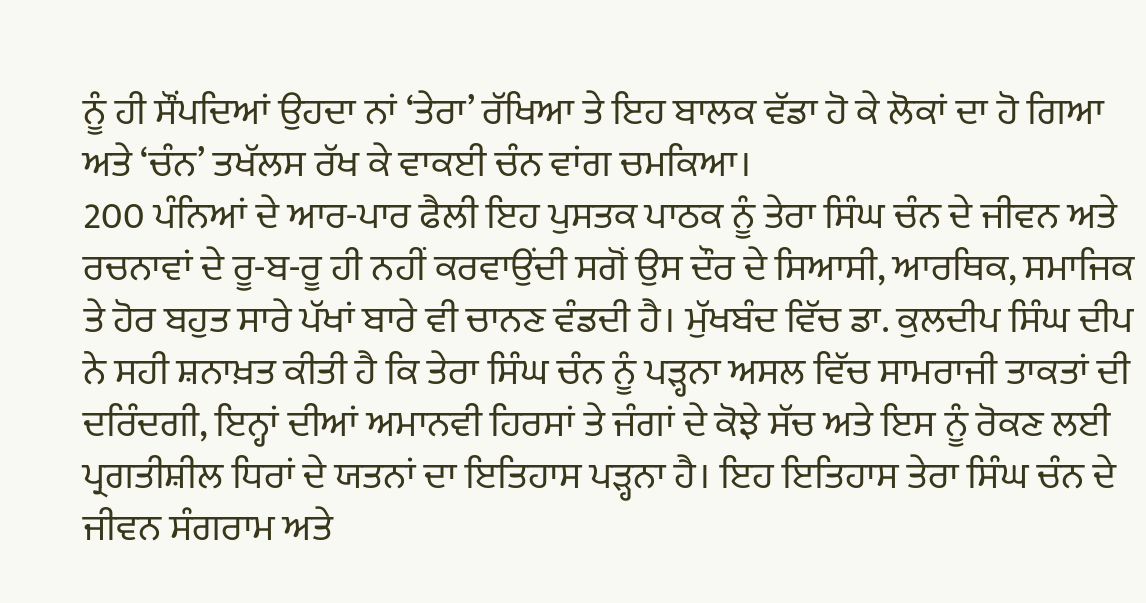ਨੂੰ ਹੀ ਸੌਂਪਦਿਆਂ ਉਹਦਾ ਨਾਂ ‘ਤੇਰਾ’ ਰੱਖਿਆ ਤੇ ਇਹ ਬਾਲਕ ਵੱਡਾ ਹੋ ਕੇ ਲੋਕਾਂ ਦਾ ਹੋ ਗਿਆ ਅਤੇ ‘ਚੰਨ’ ਤਖੱਲਸ ਰੱਖ ਕੇ ਵਾਕਈ ਚੰਨ ਵਾਂਗ ਚਮਕਿਆ।
200 ਪੰਨਿਆਂ ਦੇ ਆਰ-ਪਾਰ ਫੈਲੀ ਇਹ ਪੁਸਤਕ ਪਾਠਕ ਨੂੰ ਤੇਰਾ ਸਿੰਘ ਚੰਨ ਦੇ ਜੀਵਨ ਅਤੇ ਰਚਨਾਵਾਂ ਦੇ ਰੂ-ਬ-ਰੂ ਹੀ ਨਹੀਂ ਕਰਵਾਉਂਦੀ ਸਗੋਂ ਉਸ ਦੌਰ ਦੇ ਸਿਆਸੀ, ਆਰਥਿਕ, ਸਮਾਜਿਕ ਤੇ ਹੋਰ ਬਹੁਤ ਸਾਰੇ ਪੱਖਾਂ ਬਾਰੇ ਵੀ ਚਾਨਣ ਵੰਡਦੀ ਹੈ। ਮੁੱਖਬੰਦ ਵਿੱਚ ਡਾ. ਕੁਲਦੀਪ ਸਿੰਘ ਦੀਪ ਨੇ ਸਹੀ ਸ਼ਨਾਖ਼ਤ ਕੀਤੀ ਹੈ ਕਿ ਤੇਰਾ ਸਿੰਘ ਚੰਨ ਨੂੰ ਪੜ੍ਹਨਾ ਅਸਲ ਵਿੱਚ ਸਾਮਰਾਜੀ ਤਾਕਤਾਂ ਦੀ ਦਰਿੰਦਗੀ, ਇਨ੍ਹਾਂ ਦੀਆਂ ਅਮਾਨਵੀ ਹਿਰਸਾਂ ਤੇ ਜੰਗਾਂ ਦੇ ਕੋਝੇ ਸੱਚ ਅਤੇ ਇਸ ਨੂੰ ਰੋਕਣ ਲਈ ਪ੍ਰਗਤੀਸ਼ੀਲ ਧਿਰਾਂ ਦੇ ਯਤਨਾਂ ਦਾ ਇਤਿਹਾਸ ਪੜ੍ਹਨਾ ਹੈ। ਇਹ ਇਤਿਹਾਸ ਤੇਰਾ ਸਿੰਘ ਚੰਨ ਦੇ ਜੀਵਨ ਸੰਗਰਾਮ ਅਤੇ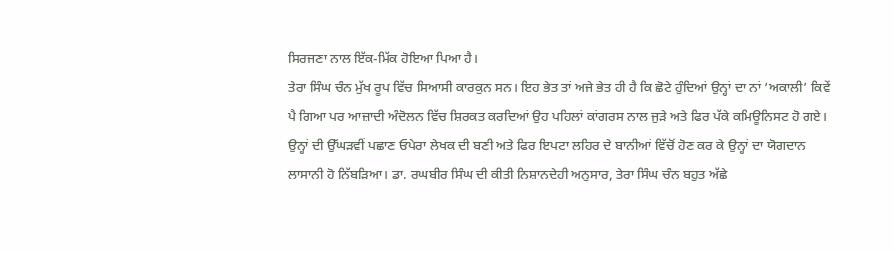ਸਿਰਜਣਾ ਨਾਲ ਇੱਕ-ਮਿੱਕ ਹੋਇਆ ਪਿਆ ਹੈ।
ਤੇਰਾ ਸਿੰਘ ਚੰਨ ਮੁੱਖ ਰੂਪ ਵਿੱਚ ਸਿਆਸੀ ਕਾਰਕੁਨ ਸਨ। ਇਹ ਭੇਤ ਤਾਂ ਅਜੇ ਭੇਤ ਹੀ ਹੈ ਕਿ ਛੋਟੇ ਹੁੰਦਿਆਂ ਉਨ੍ਹਾਂ ਦਾ ਨਾਂ ‘ਅਕਾਲੀ’ ਕਿਵੇਂ ਪੈ ਗਿਆ ਪਰ ਆਜ਼ਾਦੀ ਅੰਦੋਲਨ ਵਿੱਚ ਸ਼ਿਰਕਤ ਕਰਦਿਆਂ ਉਹ ਪਹਿਲਾਂ ਕਾਂਗਰਸ ਨਾਲ ਜੁੜੇ ਅਤੇ ਫਿਰ ਪੱਕੇ ਕਮਿਊਨਿਸਟ ਹੋ ਗਏ। ਉਨ੍ਹਾਂ ਦੀ ਉੱਘੜਵੀਂ ਪਛਾਣ ਓਪੇਰਾ ਲੇਖਕ ਦੀ ਬਣੀ ਅਤੇ ਫਿਰ ਇਪਟਾ ਲਹਿਰ ਦੇ ਬਾਨੀਆਂ ਵਿੱਚੋਂ ਹੋਣ ਕਰ ਕੇ ਉਨ੍ਹਾਂ ਦਾ ਯੋਗਦਾਨ ਲਾਸਾਨੀ ਹੋ ਨਿੱਬੜਿਆ। ਡਾ. ਰਘਬੀਰ ਸਿੰਘ ਦੀ ਕੀਤੀ ਨਿਸ਼ਾਨਦੇਹੀ ਅਨੁਸਾਰ, ਤੇਰਾ ਸਿੰਘ ਚੰਨ ਬਹੁਤ ਅੱਛੇ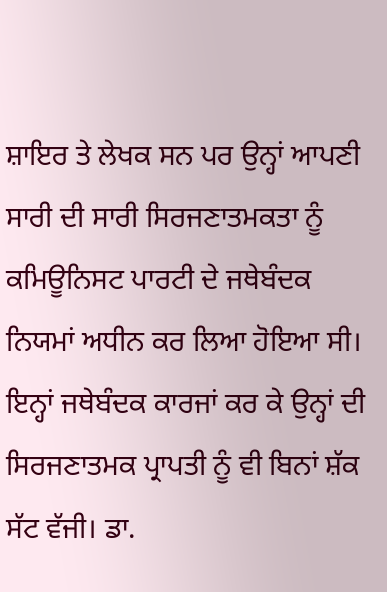ਸ਼ਾਇਰ ਤੇ ਲੇਖਕ ਸਨ ਪਰ ਉਨ੍ਹਾਂ ਆਪਣੀ ਸਾਰੀ ਦੀ ਸਾਰੀ ਸਿਰਜਣਾਤਮਕਤਾ ਨੂੰ ਕਮਿਊਨਿਸਟ ਪਾਰਟੀ ਦੇ ਜਥੇਬੰਦਕ ਨਿਯਮਾਂ ਅਧੀਨ ਕਰ ਲਿਆ ਹੋਇਆ ਸੀ। ਇਨ੍ਹਾਂ ਜਥੇਬੰਦਕ ਕਾਰਜਾਂ ਕਰ ਕੇ ਉਨ੍ਹਾਂ ਦੀ ਸਿਰਜਣਾਤਮਕ ਪ੍ਰਾਪਤੀ ਨੂੰ ਵੀ ਬਿਨਾਂ ਸ਼ੱਕ ਸੱਟ ਵੱਜੀ। ਡਾ.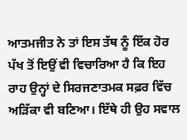ਆਤਮਜੀਤ ਨੇ ਤਾਂ ਇਸ ਤੱਥ ਨੂੰ ਇੱਕ ਹੋਰ ਪੱਖ ਤੋਂ ਇਉਂ ਵੀ ਵਿਚਾਰਿਆ ਹੈ ਕਿ ਇਹ ਰਾਹ ਉਨ੍ਹਾਂ ਦੇ ਸਿਰਜਣਾਤਮਕ ਸਫ਼ਰ ਵਿੱਚ ਅੜਿੱਕਾ ਵੀ ਬਣਿਆ। ਇੱਥੇ ਹੀ ਉਹ ਸਵਾਲ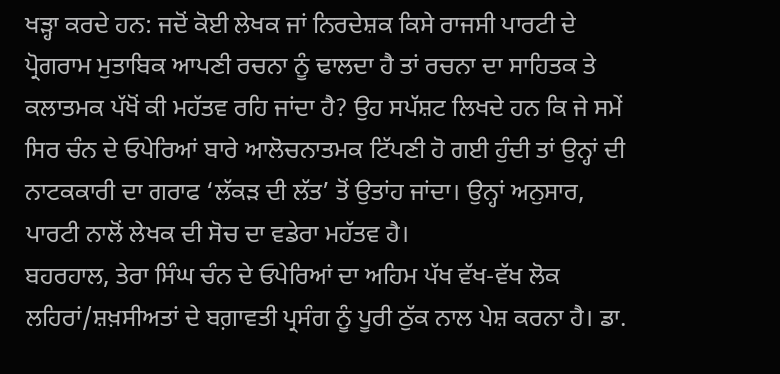ਖੜ੍ਹਾ ਕਰਦੇ ਹਨ: ਜਦੋਂ ਕੋਈ ਲੇਖਕ ਜਾਂ ਨਿਰਦੇਸ਼ਕ ਕਿਸੇ ਰਾਜਸੀ ਪਾਰਟੀ ਦੇ ਪ੍ਰੋਗਰਾਮ ਮੁਤਾਬਿਕ ਆਪਣੀ ਰਚਨਾ ਨੂੰ ਢਾਲਦਾ ਹੈ ਤਾਂ ਰਚਨਾ ਦਾ ਸਾਹਿਤਕ ਤੇ ਕਲਾਤਮਕ ਪੱਖੋਂ ਕੀ ਮਹੱਤਵ ਰਹਿ ਜਾਂਦਾ ਹੈ? ਉਹ ਸਪੱਸ਼ਟ ਲਿਖਦੇ ਹਨ ਕਿ ਜੇ ਸਮੇਂ ਸਿਰ ਚੰਨ ਦੇ ਓਪੇਰਿਆਂ ਬਾਰੇ ਆਲੋਚਨਾਤਮਕ ਟਿੱਪਣੀ ਹੋ ਗਈ ਹੁੰਦੀ ਤਾਂ ਉਨ੍ਹਾਂ ਦੀ ਨਾਟਕਕਾਰੀ ਦਾ ਗਰਾਫ ‘ਲੱਕੜ ਦੀ ਲੱਤ’ ਤੋਂ ਉਤਾਂਹ ਜਾਂਦਾ। ਉਨ੍ਹਾਂ ਅਨੁਸਾਰ, ਪਾਰਟੀ ਨਾਲੋਂ ਲੇਖਕ ਦੀ ਸੋਚ ਦਾ ਵਡੇਰਾ ਮਹੱਤਵ ਹੈ।
ਬਹਰਹਾਲ, ਤੇਰਾ ਸਿੰਘ ਚੰਨ ਦੇ ਓਪੇਰਿਆਂ ਦਾ ਅਹਿਮ ਪੱਖ ਵੱਖ-ਵੱਖ ਲੋਕ ਲਹਿਰਾਂ/ਸ਼ਖ਼ਸੀਅਤਾਂ ਦੇ ਬਗ਼ਾਵਤੀ ਪ੍ਰਸੰਗ ਨੂੰ ਪੂਰੀ ਠੁੱਕ ਨਾਲ ਪੇਸ਼ ਕਰਨਾ ਹੈ। ਡਾ.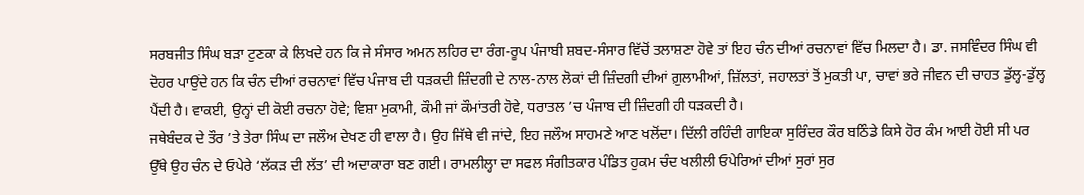ਸਰਬਜੀਤ ਸਿੰਘ ਬੜਾ ਟੁਣਕਾ ਕੇ ਲਿਖਦੇ ਹਨ ਕਿ ਜੇ ਸੰਸਾਰ ਅਮਨ ਲਹਿਰ ਦਾ ਰੰਗ-ਰੂਪ ਪੰਜਾਬੀ ਸ਼ਬਦ-ਸੰਸਾਰ ਵਿੱਚੋਂ ਤਲਾਸ਼ਣਾ ਹੋਵੇ ਤਾਂ ਇਹ ਚੰਨ ਦੀਆਂ ਰਚਨਾਵਾਂ ਵਿੱਚ ਮਿਲਦਾ ਹੈ। ਡਾ. ਜਸਵਿੰਦਰ ਸਿੰਘ ਵੀ ਦੋਹਰ ਪਾਉਂਦੇ ਹਨ ਕਿ ਚੰਨ ਦੀਆਂ ਰਚਨਾਵਾਂ ਵਿੱਚ ਪੰਜਾਬ ਦੀ ਧੜਕਦੀ ਜ਼ਿੰਦਗੀ ਦੇ ਨਾਲ-ਨਾਲ ਲੋਕਾਂ ਦੀ ਜ਼ਿੰਦਗੀ ਦੀਆਂ ਗ਼ੁਲਾਮੀਆਂ, ਜ਼ਿੱਲਤਾਂ, ਜਹਾਲਤਾਂ ਤੋਂ ਮੁਕਤੀ ਪਾ, ਚਾਵਾਂ ਭਰੇ ਜੀਵਨ ਦੀ ਚਾਹਤ ਡੁੱਲ੍ਹ-ਡੁੱਲ੍ਹ ਪੈਂਦੀ ਹੈ। ਵਾਕਈ, ਉਨ੍ਹਾਂ ਦੀ ਕੋਈ ਰਚਨਾ ਹੋਵੇ; ਵਿਸ਼ਾ ਮੁਕਾਮੀ, ਕੌਮੀ ਜਾਂ ਕੌਮਾਂਤਰੀ ਹੋਵੇ, ਧਰਾਤਲ ’ਚ ਪੰਜਾਬ ਦੀ ਜ਼ਿੰਦਗੀ ਹੀ ਧੜਕਦੀ ਹੈ।
ਜਥੇਬੰਦਕ ਦੇ ਤੌਰ ’ਤੇ ਤੇਰਾ ਸਿੰਘ ਦਾ ਜਲੌਅ ਦੇਖਣ ਹੀ ਵਾਲਾ ਹੈ। ਉਹ ਜਿੱਥੇ ਵੀ ਜਾਂਦੇ, ਇਹ ਜਲੌਅ ਸਾਹਮਣੇ ਆਣ ਖਲੋਂਦਾ। ਦਿੱਲੀ ਰਹਿੰਦੀ ਗਾਇਕਾ ਸੁਰਿੰਦਰ ਕੌਰ ਬਠਿੰਡੇ ਕਿਸੇ ਹੋਰ ਕੰਮ ਆਈ ਹੋਈ ਸੀ ਪਰ ਉੱਥੇ ਉਹ ਚੰਨ ਦੇ ਓਪੇਰੇ ‘ਲੱਕੜ ਦੀ ਲੱਤ’ ਦੀ ਅਦਾਕਾਰਾ ਬਣ ਗਈ। ਰਾਮਲੀਲ੍ਹਾ ਦਾ ਸਫਲ ਸੰਗੀਤਕਾਰ ਪੰਡਿਤ ਹੁਕਮ ਚੰਦ ਖਲੀਲੀ ਓਪੇਰਿਆਂ ਦੀਆਂ ਸੁਰਾਂ ਸੁਰ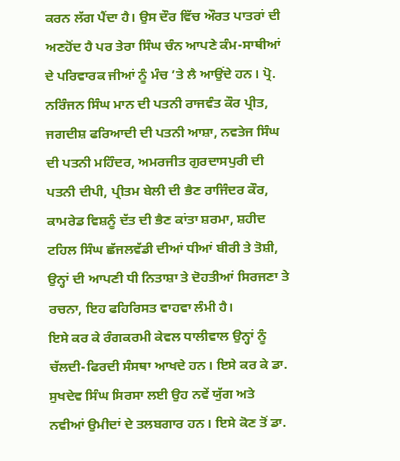ਕਰਨ ਲੱਗ ਪੈਂਦਾ ਹੈ। ਉਸ ਦੌਰ ਵਿੱਚ ਔਰਤ ਪਾਤਰਾਂ ਦੀ ਅਣਹੋਂਦ ਹੈ ਪਰ ਤੇਰਾ ਸਿੰਘ ਚੰਨ ਆਪਣੇ ਕੰਮ-ਸਾਥੀਆਂ ਦੇ ਪਰਿਵਾਰਕ ਜੀਆਂ ਨੂੰ ਮੰਚ ’ਤੇ ਲੈ ਆਉਂਦੇ ਹਨ। ਪ੍ਰੋ. ਨਰਿੰਜਨ ਸਿੰਘ ਮਾਨ ਦੀ ਪਤਨੀ ਰਾਜਵੰਤ ਕੌਰ ਪ੍ਰੀਤ, ਜਗਦੀਸ਼ ਫਰਿਆਦੀ ਦੀ ਪਤਨੀ ਆਸ਼ਾ, ਨਵਤੇਜ ਸਿੰਘ ਦੀ ਪਤਨੀ ਮਹਿੰਦਰ, ਅਮਰਜੀਤ ਗੁਰਦਾਸਪੁਰੀ ਦੀ ਪਤਨੀ ਦੀਪੀ, ਪ੍ਰੀਤਮ ਬੇਲੀ ਦੀ ਭੈਣ ਰਾਜਿੰਦਰ ਕੌਰ, ਕਾਮਰੇਡ ਵਿਸ਼ਨੂੰ ਦੱਤ ਦੀ ਭੈਣ ਕਾਂਤਾ ਸ਼ਰਮਾ, ਸ਼ਹੀਦ ਟਹਿਲ ਸਿੰਘ ਛੱਜਲਵੱਡੀ ਦੀਆਂ ਧੀਆਂ ਬੀਰੀ ਤੇ ਤੋਸ਼ੀ, ਉਨ੍ਹਾਂ ਦੀ ਆਪਣੀ ਧੀ ਨਿਤਾਸ਼ਾ ਤੇ ਦੋਹਤੀਆਂ ਸਿਰਜਣਾ ਤੇ ਰਚਨਾ, ਇਹ ਫਹਿਰਿਸਤ ਵਾਹਵਾ ਲੰਮੀ ਹੈ।
ਇਸੇ ਕਰ ਕੇ ਰੰਗਕਰਮੀ ਕੇਵਲ ਧਾਲੀਵਾਲ ਉਨ੍ਹਾਂ ਨੂੰ ਚੱਲਦੀ-ਫਿਰਦੀ ਸੰਸਥਾ ਆਖਦੇ ਹਨ। ਇਸੇ ਕਰ ਕੇ ਡਾ. ਸੁਖਦੇਵ ਸਿੰਘ ਸਿਰਸਾ ਲਈ ਉਹ ਨਵੇਂ ਯੁੱਗ ਅਤੇ ਨਵੀਆਂ ਉਮੀਦਾਂ ਦੇ ਤਲਬਗਾਰ ਹਨ। ਇਸੇ ਕੋਣ ਤੋਂ ਡਾ.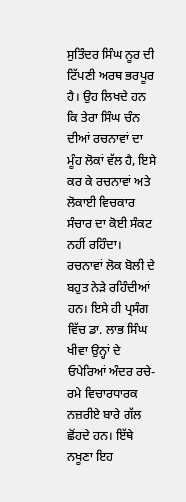ਸੁਤਿੰਦਰ ਸਿੰਘ ਨੂਰ ਦੀ ਟਿੱਪਣੀ ਅਰਥ ਭਰਪੂਰ ਹੈ। ਉਹ ਲਿਖਦੇ ਹਨ ਕਿ ਤੇਰਾ ਸਿੰਘ ਚੰਨ ਦੀਆਂ ਰਚਨਾਵਾਂ ਦਾ ਮੂੰਹ ਲੋਕਾਂ ਵੱਲ ਹੈ, ਇਸੇ ਕਰ ਕੇ ਰਚਨਾਵਾਂ ਅਤੇ ਲੋਕਾਈ ਵਿਚਕਾਰ ਸੰਚਾਰ ਦਾ ਕੋਈ ਸੰਕਟ ਨਹੀਂ ਰਹਿੰਦਾ। ਰਚਨਾਵਾਂ ਲੋਕ ਬੋਲੀ ਦੇ ਬਹੁਤ ਨੇੜੇ ਰਹਿੰਦੀਆਂ ਹਨ। ਇਸੇ ਹੀ ਪ੍ਰਸੰਗ ਵਿੱਚ ਡਾ. ਲਾਭ ਸਿੰਘ ਖੀਵਾ ਉਨ੍ਹਾਂ ਦੇ ਓਪੇਰਿਆਂ ਅੰਦਰ ਰਚੇ-ਰਮੇ ਵਿਚਾਰਧਾਰਕ ਨਜ਼ਰੀਏ ਬਾਰੇ ਗੱਲ ਛੋਂਹਦੇ ਹਨ। ਇੱਥੇ ਨਖੂਣਾ ਇਹ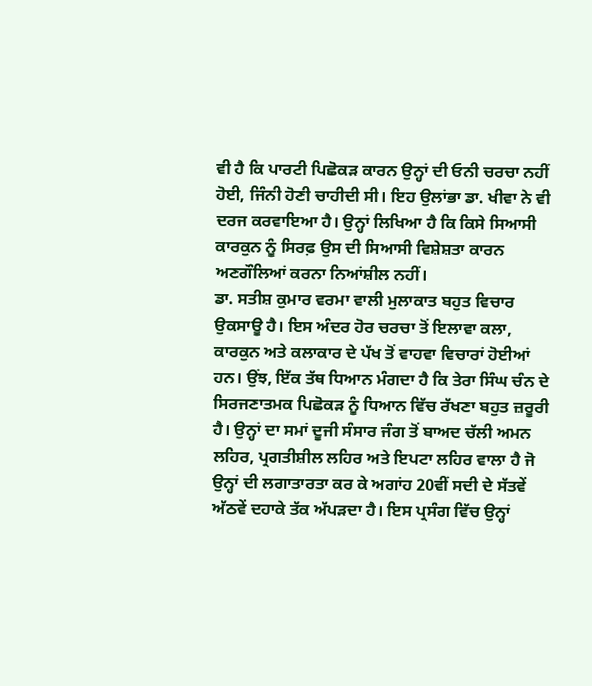ਵੀ ਹੈ ਕਿ ਪਾਰਟੀ ਪਿਛੋਕੜ ਕਾਰਨ ਉਨ੍ਹਾਂ ਦੀ ਓਨੀ ਚਰਚਾ ਨਹੀਂ ਹੋਈ, ਜਿੰਨੀ ਹੋਣੀ ਚਾਹੀਦੀ ਸੀ। ਇਹ ਉਲਾਂਭਾ ਡਾ. ਖੀਵਾ ਨੇ ਵੀ ਦਰਜ ਕਰਵਾਇਆ ਹੈ। ਉਨ੍ਹਾਂ ਲਿਖਿਆ ਹੈ ਕਿ ਕਿਸੇ ਸਿਆਸੀ ਕਾਰਕੁਨ ਨੂੰ ਸਿਰਫ਼ ਉਸ ਦੀ ਸਿਆਸੀ ਵਿਸ਼ੇਸ਼ਤਾ ਕਾਰਨ ਅਣਗੌਲਿਆਂ ਕਰਨਾ ਨਿਆਂਸ਼ੀਲ ਨਹੀਂ।
ਡਾ. ਸਤੀਸ਼ ਕੁਮਾਰ ਵਰਮਾ ਵਾਲੀ ਮੁਲਾਕਾਤ ਬਹੁਤ ਵਿਚਾਰ ਉਕਸਾਊ ਹੈ। ਇਸ ਅੰਦਰ ਹੋਰ ਚਰਚਾ ਤੋਂ ਇਲਾਵਾ ਕਲਾ, ਕਾਰਕੁਨ ਅਤੇ ਕਲਾਕਾਰ ਦੇ ਪੱਖ ਤੋਂ ਵਾਹਵਾ ਵਿਚਾਰਾਂ ਹੋਈਆਂ ਹਨ। ਉਂਝ, ਇੱਕ ਤੱਥ ਧਿਆਨ ਮੰਗਦਾ ਹੈ ਕਿ ਤੇਰਾ ਸਿੰਘ ਚੰਨ ਦੇ ਸਿਰਜਣਾਤਮਕ ਪਿਛੋਕੜ ਨੂੰ ਧਿਆਨ ਵਿੱਚ ਰੱਖਣਾ ਬਹੁਤ ਜ਼ਰੂਰੀ ਹੈ। ਉਨ੍ਹਾਂ ਦਾ ਸਮਾਂ ਦੂਜੀ ਸੰਸਾਰ ਜੰਗ ਤੋਂ ਬਾਅਦ ਚੱਲੀ ਅਮਨ ਲਹਿਰ, ਪ੍ਰਗਤੀਸ਼ੀਲ ਲਹਿਰ ਅਤੇ ਇਪਟਾ ਲਹਿਰ ਵਾਲਾ ਹੈ ਜੋ ਉਨ੍ਹਾਂ ਦੀ ਲਗਾਤਾਰਤਾ ਕਰ ਕੇ ਅਗਾਂਹ 20ਵੀਂ ਸਦੀ ਦੇ ਸੱਤਵੇਂ ਅੱਠਵੇਂ ਦਹਾਕੇ ਤੱਕ ਅੱਪੜਦਾ ਹੈ। ਇਸ ਪ੍ਰਸੰਗ ਵਿੱਚ ਉਨ੍ਹਾਂ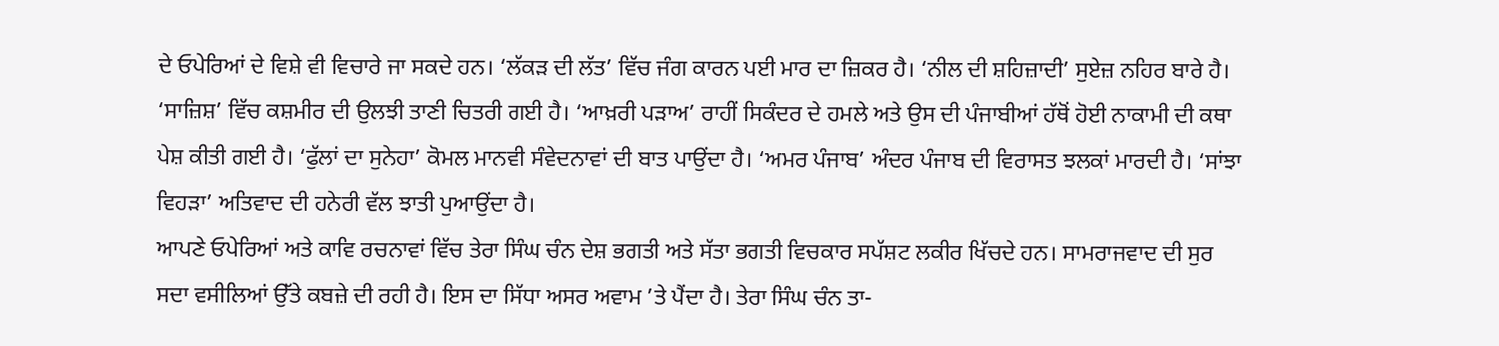ਦੇ ਓਪੇਰਿਆਂ ਦੇ ਵਿਸ਼ੇ ਵੀ ਵਿਚਾਰੇ ਜਾ ਸਕਦੇ ਹਨ। ‘ਲੱਕੜ ਦੀ ਲੱਤ’ ਵਿੱਚ ਜੰਗ ਕਾਰਨ ਪਈ ਮਾਰ ਦਾ ਜ਼ਿਕਰ ਹੈ। ‘ਨੀਲ ਦੀ ਸ਼ਹਿਜ਼ਾਦੀ’ ਸੁਏਜ਼ ਨਹਿਰ ਬਾਰੇ ਹੈ। ‘ਸਾਜ਼ਿਸ਼’ ਵਿੱਚ ਕਸ਼ਮੀਰ ਦੀ ਉਲਝੀ ਤਾਣੀ ਚਿਤਰੀ ਗਈ ਹੈ। ‘ਆਖ਼ਰੀ ਪੜਾਅ’ ਰਾਹੀਂ ਸਿਕੰਦਰ ਦੇ ਹਮਲੇ ਅਤੇ ਉਸ ਦੀ ਪੰਜਾਬੀਆਂ ਹੱਥੋਂ ਹੋਈ ਨਾਕਾਮੀ ਦੀ ਕਥਾ ਪੇਸ਼ ਕੀਤੀ ਗਈ ਹੈ। ‘ਫੁੱਲਾਂ ਦਾ ਸੁਨੇਹਾ’ ਕੋਮਲ ਮਾਨਵੀ ਸੰਵੇਦਨਾਵਾਂ ਦੀ ਬਾਤ ਪਾਉਂਦਾ ਹੈ। ‘ਅਮਰ ਪੰਜਾਬ’ ਅੰਦਰ ਪੰਜਾਬ ਦੀ ਵਿਰਾਸਤ ਝਲਕਾਂ ਮਾਰਦੀ ਹੈ। ‘ਸਾਂਝਾ ਵਿਹੜਾ’ ਅਤਿਵਾਦ ਦੀ ਹਨੇਰੀ ਵੱਲ ਝਾਤੀ ਪੁਆਉਂਦਾ ਹੈ।
ਆਪਣੇ ਓਪੇਰਿਆਂ ਅਤੇ ਕਾਵਿ ਰਚਨਾਵਾਂ ਵਿੱਚ ਤੇਰਾ ਸਿੰਘ ਚੰਨ ਦੇਸ਼ ਭਗਤੀ ਅਤੇ ਸੱਤਾ ਭਗਤੀ ਵਿਚਕਾਰ ਸਪੱਸ਼ਟ ਲਕੀਰ ਖਿੱਚਦੇ ਹਨ। ਸਾਮਰਾਜਵਾਦ ਦੀ ਸੁਰ ਸਦਾ ਵਸੀਲਿਆਂ ਉੱਤੇ ਕਬਜ਼ੇ ਦੀ ਰਹੀ ਹੈ। ਇਸ ਦਾ ਸਿੱਧਾ ਅਸਰ ਅਵਾਮ ’ਤੇ ਪੈਂਦਾ ਹੈ। ਤੇਰਾ ਸਿੰਘ ਚੰਨ ਤਾ-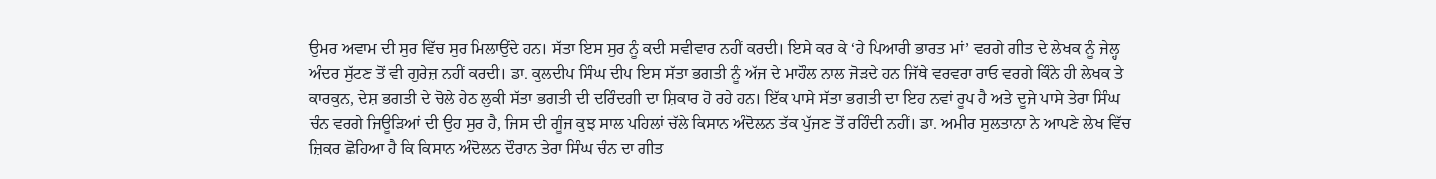ਉਮਰ ਅਵਾਮ ਦੀ ਸੁਰ ਵਿੱਚ ਸੁਰ ਮਿਲਾਉਂਦੇ ਹਨ। ਸੱਤਾ ਇਸ ਸੁਰ ਨੂੰ ਕਦੀ ਸਵੀਵਾਰ ਨਹੀਂ ਕਰਦੀ। ਇਸੇ ਕਰ ਕੇ ‘ਹੇ ਪਿਆਰੀ ਭਾਰਤ ਮਾਂ’ ਵਰਗੇ ਗੀਤ ਦੇ ਲੇਖਕ ਨੂੰ ਜੇਲ੍ਹ ਅੰਦਰ ਸੁੱਟਣ ਤੋਂ ਵੀ ਗੁਰੇਜ਼ ਨਹੀਂ ਕਰਦੀ। ਡਾ. ਕੁਲਦੀਪ ਸਿੰਘ ਦੀਪ ਇਸ ਸੱਤਾ ਭਗਤੀ ਨੂੰ ਅੱਜ ਦੇ ਮਾਹੌਲ ਨਾਲ ਜੋੜਦੇ ਹਨ ਜਿੱਥੇ ਵਰਵਰਾ ਰਾਓ ਵਰਗੇ ਕਿੰਨੇ ਹੀ ਲੇਖਕ ਤੇ ਕਾਰਕੁਨ, ਦੇਸ਼ ਭਗਤੀ ਦੇ ਚੋਲੇ ਹੇਠ ਲੁਕੀ ਸੱਤਾ ਭਗਤੀ ਦੀ ਦਰਿੰਦਗੀ ਦਾ ਸ਼ਿਕਾਰ ਹੋ ਰਹੇ ਹਨ। ਇੱਕ ਪਾਸੇ ਸੱਤਾ ਭਗਤੀ ਦਾ ਇਹ ਨਵਾਂ ਰੂਪ ਹੈ ਅਤੇ ਦੂਜੇ ਪਾਸੇ ਤੇਰਾ ਸਿੰਘ ਚੰਨ ਵਰਗੇ ਜਿਊੜਿਆਂ ਦੀ ਉਹ ਸੁਰ ਹੈ, ਜਿਸ ਦੀ ਗੂੰਜ ਕੁਝ ਸਾਲ ਪਹਿਲਾਂ ਚੱਲੇ ਕਿਸਾਨ ਅੰਦੋਲਨ ਤੱਕ ਪੁੱਜਣ ਤੋਂ ਰਹਿੰਦੀ ਨਹੀਂ। ਡਾ. ਅਮੀਰ ਸੁਲਤਾਨਾ ਨੇ ਆਪਣੇ ਲੇਖ ਵਿੱਚ ਜ਼ਿਕਰ ਛੋਹਿਆ ਹੈ ਕਿ ਕਿਸਾਨ ਅੰਦੋਲਨ ਦੌਰਾਨ ਤੇਰਾ ਸਿੰਘ ਚੰਨ ਦਾ ਗੀਤ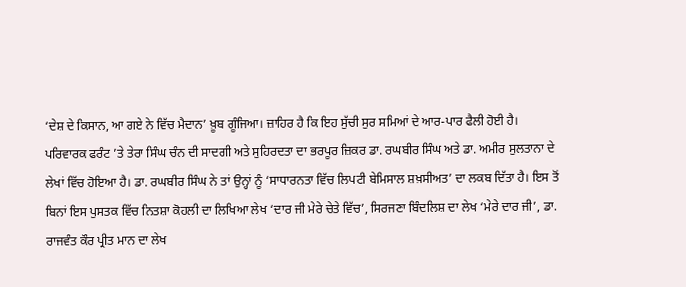‘ਦੇਸ਼ ਦੇ ਕਿਸਾਨ, ਆ ਗਏ ਨੇ ਵਿੱਚ ਮੈਦਾਨ’ ਖ਼ੂਬ ਗੂੰਜਿਆ। ਜ਼ਾਹਿਰ ਹੈ ਕਿ ਇਹ ਸੁੱਚੀ ਸੁਰ ਸਮਿਆਂ ਦੇ ਆਰ-ਪਾਰ ਫੈਲੀ ਹੋਈ ਹੈ।
ਪਰਿਵਾਰਕ ਫਰੰਟ ’ਤੇ ਤੇਰਾ ਸਿੰਘ ਚੰਨ ਦੀ ਸਾਦਗੀ ਅਤੇ ਸੁਹਿਰਦਤਾ ਦਾ ਭਰਪੂਰ ਜ਼ਿਕਰ ਡਾ. ਰਘਬੀਰ ਸਿੰਘ ਅਤੇ ਡਾ. ਅਮੀਰ ਸੁਲਤਾਨਾ ਦੇ ਲੇਖਾਂ ਵਿੱਚ ਹੋਇਆ ਹੈ। ਡਾ. ਰਘਬੀਰ ਸਿੰਘ ਨੇ ਤਾਂ ਉਨ੍ਹਾਂ ਨੂੰ ‘ਸਾਧਾਰਨਤਾ ਵਿੱਚ ਲਿਪਟੀ ਬੇਮਿਸਾਲ ਸ਼ਖ਼ਸੀਅਤ’ ਦਾ ਲਕਬ ਦਿੱਤਾ ਹੈ। ਇਸ ਤੋਂ ਬਿਨਾਂ ਇਸ ਪੁਸਤਕ ਵਿੱਚ ਨਿਤਸ਼ਾ ਕੋਹਲੀ ਦਾ ਲਿਖਿਆ ਲੇਖ ‘ਦਾਰ ਜੀ ਮੇਰੇ ਚੇਤੇ ਵਿੱਚ’, ਸਿਰਜਣਾ ਬਿੰਦਲਿਸ਼ ਦਾ ਲੇਖ ‘ਮੇਰੇ ਦਾਰ ਜੀ’, ਡਾ. ਰਾਜਵੰਤ ਕੌਰ ਪ੍ਰੀਤ ਮਾਨ ਦਾ ਲੇਖ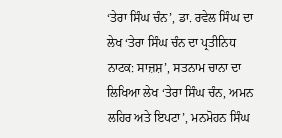‘ਤੇਰਾ ਸਿੰਘ ਚੰਨ’, ਡਾ. ਰਵੇਲ ਸਿੰਘ ਦਾ ਲੇਖ ‘ਤੇਰਾ ਸਿੰਘ ਚੰਨ ਦਾ ਪ੍ਰਤੀਨਿਧ ਨਾਟਕ: ਸਾਜ਼ਸ਼’, ਸਤਨਾਮ ਚਾਨਾ ਦਾ ਲਿਖਿਆ ਲੇਖ ‘ਤੇਰਾ ਸਿੰਘ ਚੰਨ, ਅਮਨ ਲਹਿਰ ਅਤੇ ਇਪਟਾ’, ਮਨਮੋਹਨ ਸਿੰਘ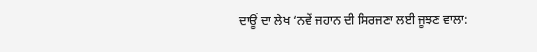ਦਾਊਂ ਦਾ ਲੇਖ ‘ਨਵੇਂ ਜਹਾਨ ਦੀ ਸਿਰਜਣਾ ਲਈ ਜੂਝਣ ਵਾਲਾ: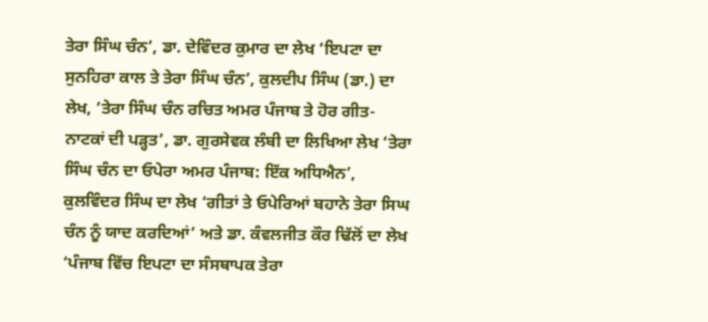ਤੇਰਾ ਸਿੰਘ ਚੰਨ’, ਡਾ. ਦੇਵਿੰਦਰ ਕੁਮਾਰ ਦਾ ਲੇਖ ‘ਇਪਟਾ ਦਾ ਸੁਨਹਿਰਾ ਕਾਲ ਤੇ ਤੇਰਾ ਸਿੰਘ ਚੰਨ’, ਕੁਲਦੀਪ ਸਿੰਘ (ਡਾ.) ਦਾ ਲੇਖ, ‘ਤੇਰਾ ਸਿੰਘ ਚੰਨ ਰਚਿਤ ਅਮਰ ਪੰਜਾਬ ਤੇ ਹੋਰ ਗੀਤ-ਨਾਟਕਾਂ ਦੀ ਪੜ੍ਹਤ’, ਡਾ. ਗੁਰਸੇਵਕ ਲੰਬੀ ਦਾ ਲਿਖਿਆ ਲੇਖ ‘ਤੇਰਾ ਸਿੰਘ ਚੰਨ ਦਾ ਓਪੇਰਾ ਅਮਰ ਪੰਜਾਬ: ਇੱਕ ਅਧਿਐਨ’, ਕੁਲਵਿੰਦਰ ਸਿੰਘ ਦਾ ਲੇਖ ‘ਗੀਤਾਂ ਤੇ ਓਪੇਰਿਆਂ ਬਹਾਨੇ ਤੇਰਾ ਸਿਘ ਚੰਨ ਨੂੰ ਯਾਦ ਕਰਦਿਆਂ’ ਅਤੇ ਡਾ. ਕੰਵਲਜੀਤ ਕੌਰ ਢਿੱਲੋਂ ਦਾ ਲੇਖ ‘ਪੰਜਾਬ ਵਿੱਚ ਇਪਟਾ ਦਾ ਸੰਸਥਾਪਕ ਤੇਰਾ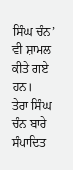ਸਿੰਘ ਚੰਨ’ ਵੀ ਸ਼ਾਮਲ ਕੀਤੇ ਗਏ ਹਨ।
ਤੇਰਾ ਸਿੰਘ ਚੰਨ ਬਾਰੇ ਸੰਪਾਦਿਤ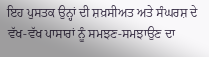ਇਹ ਪੁਸਤਕ ਉਨ੍ਹਾਂ ਦੀ ਸ਼ਖ਼ਸੀਅਤ ਅਤੇ ਸੰਘਰਸ਼ ਦੇ ਵੱਖ-ਵੱਖ ਪਾਸਾਰਾਂ ਨੂੰ ਸਮਝਣ-ਸਮਝਾਉਣ ਦਾ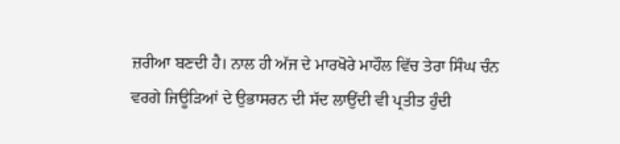ਜ਼ਰੀਆ ਬਣਦੀ ਹੈ। ਨਾਲ ਹੀ ਅੱਜ ਦੇ ਮਾਰਖੋਰੇ ਮਾਹੌਲ ਵਿੱਚ ਤੇਰਾ ਸਿੰਘ ਚੰਨ ਵਰਗੇ ਜਿਊੜਿਆਂ ਦੇ ਉਭਾਸਰਨ ਦੀ ਸੱਦ ਲਾਉਂਦੀ ਵੀ ਪ੍ਰਤੀਤ ਹੁੰਦੀ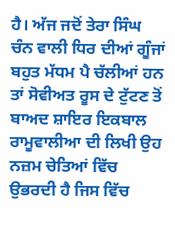ਹੈ। ਅੱਜ ਜਦੋਂ ਤੇਰਾ ਸਿੰਘ ਚੰਨ ਵਾਲੀ ਧਿਰ ਦੀਆਂ ਗੂੰਜਾਂ ਬਹੁਤ ਮੱਧਮ ਪੈ ਚੱਲੀਆਂ ਹਨ ਤਾਂ ਸੋਵੀਅਤ ਰੂਸ ਦੇ ਟੁੱਟਣ ਤੋਂ ਬਾਅਦ ਸ਼ਾਇਰ ਇਕਬਾਲ ਰਾਮੂਵਾਲੀਆ ਦੀ ਲਿਖੀ ਉਹ ਨਜ਼ਮ ਚੇਤਿਆਂ ਵਿੱਚ ਉਭਰਦੀ ਹੈ ਜਿਸ ਵਿੱਚ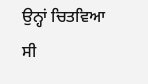ਉਨ੍ਹਾਂ ਚਿਤਵਿਆ ਸੀ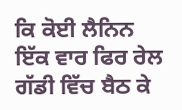ਕਿ ਕੋਈ ਲੈਨਿਨ ਇੱਕ ਵਾਰ ਫਿਰ ਰੇਲ ਗੱਡੀ ਵਿੱਚ ਬੈਠ ਕੇ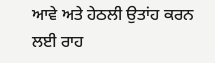ਆਵੇ ਅਤੇ ਹੇਠਲੀ ਉਤਾਂਹ ਕਰਨ ਲਈ ਰਾਹ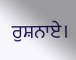ਰੁਸ਼ਨਾਏ।